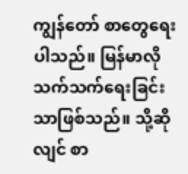ကျွန်တော် စာတွေရေးပါသည်။ မြန်မာလိုသက်သက်ရေးခြင်းသာဖြစ်သည်။ သို့ဆိုလျင် စာ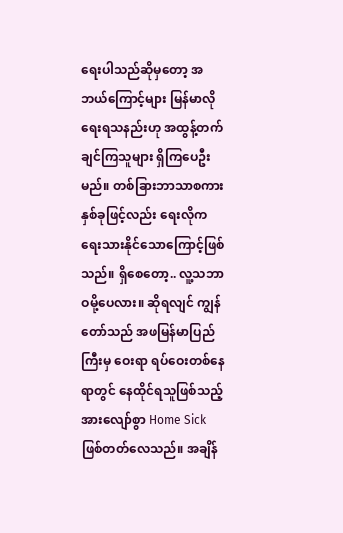ရေးပါသည်ဆိုမှတော့ အဘယ်ကြောင့်များ မြန်မာလိုရေးရသနည်းဟု အထွန့်တက်ချင်ကြသူများ ရှိကြပေဦးမည်။ တစ်ခြားဘာသာစကား နှစ်ခုဖြင့်လည်း ရေးလိုက ရေးသားနိုင်သောကြောင့်ဖြစ်သည်။ ရှိစေတော့.. လူ့သဘာဝမို့ပေလား။ ဆိုရလျင် ကျွန်တော်သည် အဖမြန်မာပြည်ကြီးမှ ဝေးရာ ရပ်ဝေးတစ်နေရာတွင် နေထိုင်ရသူဖြစ်သည့်အားလျော်စွာ Home Sick ဖြစ်တတ်လေသည်။ အချိန်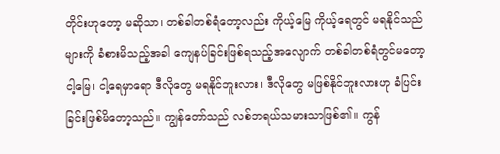တိုင်းဟုတော့ မဆိုသာ၊ တစ်ခါတစ်ရံတော့လည်း ကိုယ့်မြေ ကိုယ့်ရေတွင် မရနိုင်သည်များကို ခံစားမိသည့်အခါ ကျေနပ်ခြင်းဖြစ်ရသည့်အလျောက် တစ်ခါတစ်ရံတွင်မတော့ ငါ့မြေ၊ ငါ့ရေမှာရော ဒီလိုတွေ မရနိုင်ဘူးလား၊ ဒီလိုတွေ မဖြစ်နိုင်ဘူးလားဟု ခံပြင်းခြင်းဖြစ်မိတော့သည်။ ကျွန်တော်သည် လစ်ဘရယ်သမားသာဖြစ်၏။ ကွန်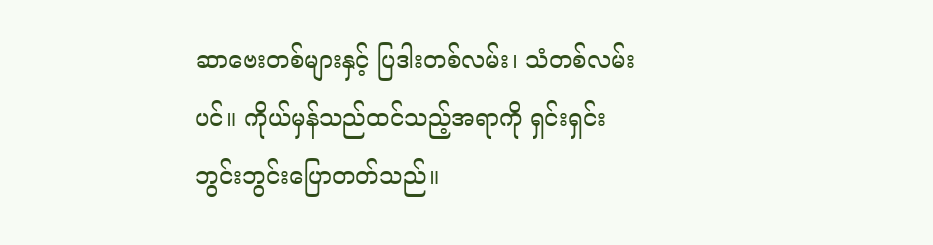ဆာဗေးတစ်များနှင့် ပြဒါးတစ်လမ်း၊ သံတစ်လမ်းပင်။ ကိုယ်မှန်သည်ထင်သည့်အရာကို ရှင်းရှင်းဘွင်းဘွင်းပြောတတ်သည်။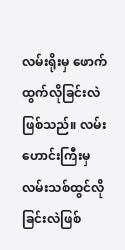လမ်းရိုးမှ ဖောက်ထွက်လိုခြင်းလဲဖြစ်သည်။ လမ်းဟောင်းကြီးမှ လမ်းသစ်ထွင်လိုခြင်းလဲဖြစ်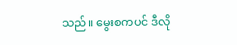သည်။ မွေးစကပင် ဒီလို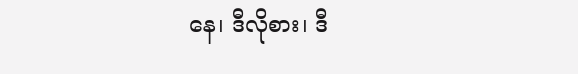နေ၊ ဒီလိုစား၊ ဒီ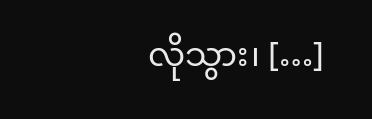လိုသွား၊ […]